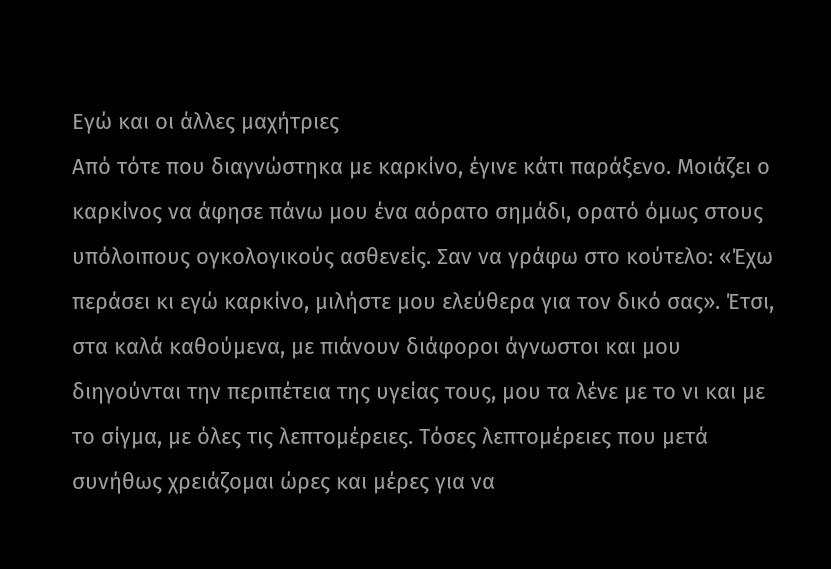Εγώ και οι άλλες μαχήτριες
Από τότε που διαγνώστηκα με καρκίνο, έγινε κάτι παράξενο. Μοιάζει ο καρκίνος να άφησε πάνω μου ένα αόρατο σημάδι, ορατό όμως στους υπόλοιπους ογκολογικούς ασθενείς. Σαν να γράφω στο κούτελο: «Έχω περάσει κι εγώ καρκίνο, μιλήστε μου ελεύθερα για τον δικό σας». Έτσι, στα καλά καθούμενα, με πιάνουν διάφοροι άγνωστοι και μου διηγούνται την περιπέτεια της υγείας τους, μου τα λένε με το νι και με το σίγμα, με όλες τις λεπτομέρειες. Τόσες λεπτομέρειες που μετά συνήθως χρειάζομαι ώρες και μέρες για να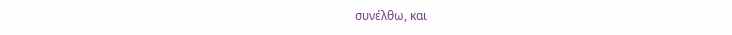συνέλθω, και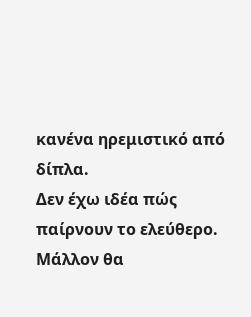κανένα ηρεμιστικό από δίπλα.
Δεν έχω ιδέα πώς παίρνουν το ελεύθερο. Μάλλον θα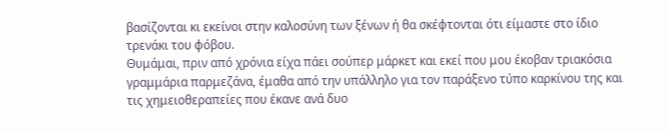βασίζονται κι εκείνοι στην καλοσύνη των ξένων ή θα σκέφτονται ότι είμαστε στο ίδιο τρενάκι του φόβου.
Θυμάμαι, πριν από χρόνια είχα πάει σούπερ μάρκετ και εκεί που μου έκοβαν τριακόσια γραμμάρια παρμεζάνα, έμαθα από την υπάλληλο για τον παράξενο τύπο καρκίνου της και τις χημειοθεραπείες που έκανε ανά δυο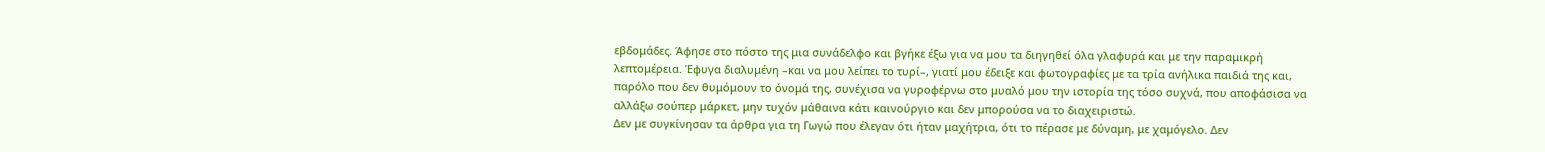εβδομάδες. Άφησε στο πόστο της μια συνάδελφο και βγήκε έξω για να μου τα διηγηθεί όλα γλαφυρά και με την παραμικρή λεπτομέρεια. Έφυγα διαλυμένη –και να μου λείπει το τυρί–, γιατί μου έδειξε και φωτογραφίες με τα τρία ανήλικα παιδιά της και, παρόλο που δεν θυμόμουν το όνομά της, συνέχισα να γυροφέρνω στο μυαλό μου την ιστορία της τόσο συχνά, που αποφάσισα να αλλάξω σούπερ μάρκετ, μην τυχόν μάθαινα κάτι καινούργιο και δεν μπορούσα να το διαχειριστώ.
Δεν με συγκίνησαν τα άρθρα για τη Γωγώ που έλεγαν ότι ήταν μαχήτρια, ότι το πέρασε με δύναμη, με χαμόγελο. Δεν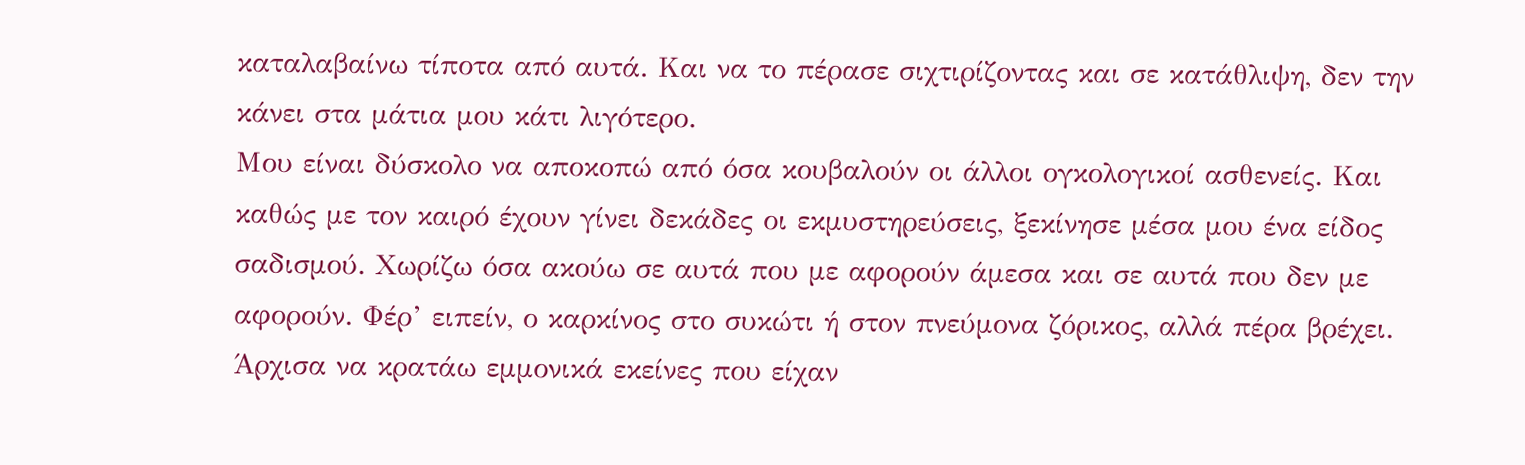καταλαβαίνω τίποτα από αυτά. Και να το πέρασε σιχτιρίζοντας και σε κατάθλιψη, δεν την κάνει στα μάτια μου κάτι λιγότερο.
Μου είναι δύσκολο να αποκοπώ από όσα κουβαλούν οι άλλοι ογκολογικοί ασθενείς. Και καθώς με τον καιρό έχουν γίνει δεκάδες οι εκμυστηρεύσεις, ξεκίνησε μέσα μου ένα είδος σαδισμού. Χωρίζω όσα ακούω σε αυτά που με αφορούν άμεσα και σε αυτά που δεν με αφορούν. Φέρ’ ειπείν, ο καρκίνος στο συκώτι ή στον πνεύμονα ζόρικος, αλλά πέρα βρέχει. Άρχισα να κρατάω εμμονικά εκείνες που είχαν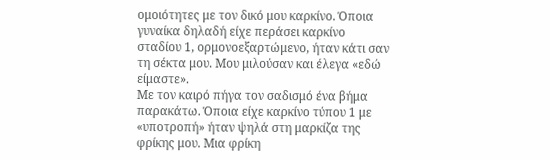ομοιότητες με τον δικό μου καρκίνο. Όποια γυναίκα δηλαδή είχε περάσει καρκίνο σταδίου 1, ορμονοεξαρτώμενο, ήταν κάτι σαν τη σέκτα μου. Μου μιλούσαν και έλεγα «εδώ είμαστε».
Με τον καιρό πήγα τον σαδισμό ένα βήμα παρακάτω. Όποια είχε καρκίνο τύπου 1 με «υποτροπή» ήταν ψηλά στη μαρκίζα της φρίκης μου. Μια φρίκη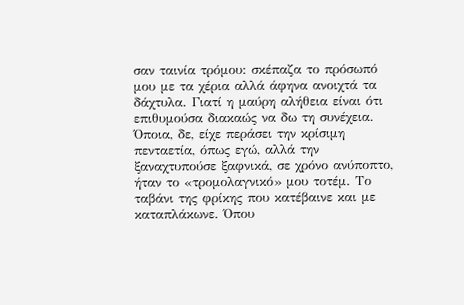σαν ταινία τρόμου: σκέπαζα το πρόσωπό μου με τα χέρια αλλά άφηνα ανοιχτά τα δάχτυλα. Γιατί η μαύρη αλήθεια είναι ότι επιθυμούσα διακαώς να δω τη συνέχεια. Όποια, δε, είχε περάσει την κρίσιμη πενταετία, όπως εγώ, αλλά την ξαναχτυπούσε ξαφνικά, σε χρόνο ανύποπτο, ήταν το «τρομολαγνικό» μου τοτέμ. Το ταβάνι της φρίκης που κατέβαινε και με καταπλάκωνε. Όπου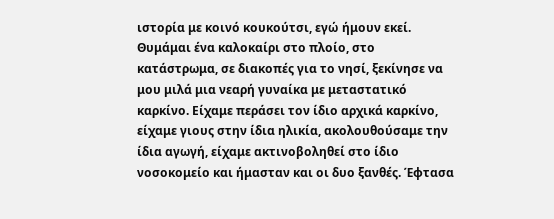ιστορία με κοινό κουκούτσι, εγώ ήμουν εκεί.
Θυμάμαι ένα καλοκαίρι στο πλοίο, στο κατάστρωμα, σε διακοπές για το νησί, ξεκίνησε να μου μιλά μια νεαρή γυναίκα με μεταστατικό καρκίνο. Είχαμε περάσει τον ίδιο αρχικά καρκίνο, είχαμε γιους στην ίδια ηλικία, ακολουθούσαμε την ίδια αγωγή, είχαμε ακτινοβοληθεί στο ίδιο νοσοκομείο και ήμασταν και οι δυο ξανθές. Έφτασα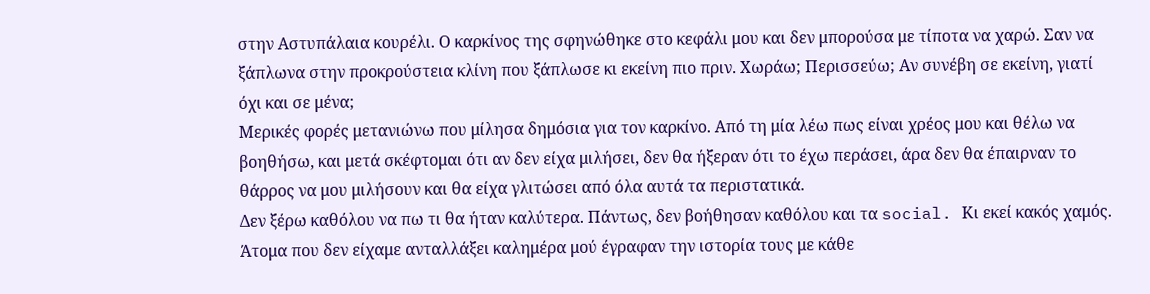στην Αστυπάλαια κουρέλι. Ο καρκίνος της σφηνώθηκε στο κεφάλι μου και δεν μπορούσα με τίποτα να χαρώ. Σαν να ξάπλωνα στην προκρούστεια κλίνη που ξάπλωσε κι εκείνη πιο πριν. Χωράω; Περισσεύω; Αν συνέβη σε εκείνη, γιατί όχι και σε μένα;
Μερικές φορές μετανιώνω που μίλησα δημόσια για τον καρκίνο. Από τη μία λέω πως είναι χρέος μου και θέλω να βοηθήσω, και μετά σκέφτομαι ότι αν δεν είχα μιλήσει, δεν θα ήξεραν ότι το έχω περάσει, άρα δεν θα έπαιρναν το θάρρος να μου μιλήσουν και θα είχα γλιτώσει από όλα αυτά τα περιστατικά.
Δεν ξέρω καθόλου να πω τι θα ήταν καλύτερα. Πάντως, δεν βοήθησαν καθόλου και τα social. Κι εκεί κακός χαμός. Άτομα που δεν είχαμε ανταλλάξει καλημέρα μού έγραφαν την ιστορία τους με κάθε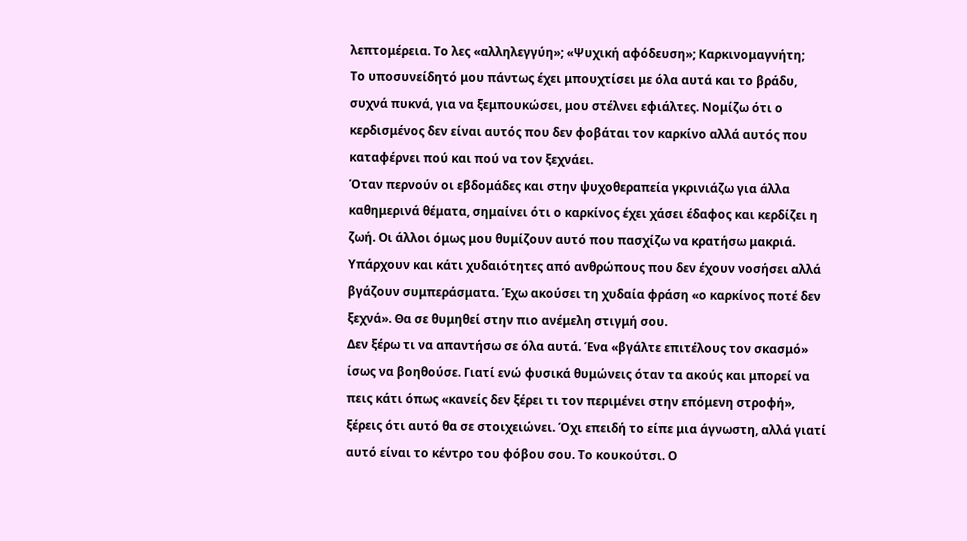λεπτομέρεια. Το λες «αλληλεγγύη»; «Ψυχική αφόδευση»; Καρκινομαγνήτη;
Το υποσυνείδητό μου πάντως έχει μπουχτίσει με όλα αυτά και το βράδυ, συχνά πυκνά, για να ξεμπουκώσει, μου στέλνει εφιάλτες. Νομίζω ότι ο κερδισμένος δεν είναι αυτός που δεν φοβάται τον καρκίνο αλλά αυτός που καταφέρνει πού και πού να τον ξεχνάει.
Όταν περνούν οι εβδομάδες και στην ψυχοθεραπεία γκρινιάζω για άλλα καθημερινά θέματα, σημαίνει ότι ο καρκίνος έχει χάσει έδαφος και κερδίζει η ζωή. Οι άλλοι όμως μου θυμίζουν αυτό που πασχίζω να κρατήσω μακριά.
Υπάρχουν και κάτι χυδαιότητες από ανθρώπους που δεν έχουν νοσήσει αλλά βγάζουν συμπεράσματα. Έχω ακούσει τη χυδαία φράση «ο καρκίνος ποτέ δεν ξεχνά». Θα σε θυμηθεί στην πιο ανέμελη στιγμή σου.
Δεν ξέρω τι να απαντήσω σε όλα αυτά. Ένα «βγάλτε επιτέλους τον σκασμό» ίσως να βοηθούσε. Γιατί ενώ φυσικά θυμώνεις όταν τα ακούς και μπορεί να πεις κάτι όπως «κανείς δεν ξέρει τι τον περιμένει στην επόμενη στροφή», ξέρεις ότι αυτό θα σε στοιχειώνει. Όχι επειδή το είπε μια άγνωστη, αλλά γιατί αυτό είναι το κέντρο του φόβου σου. Το κουκούτσι. Ο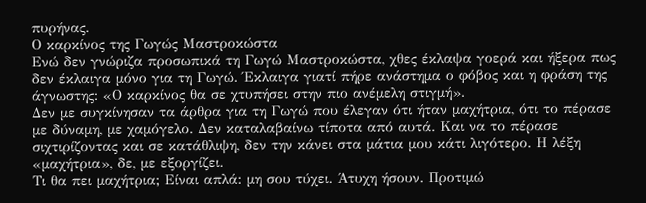πυρήνας.
Ο καρκίνος της Γωγώς Μαστροκώστα
Ενώ δεν γνώριζα προσωπικά τη Γωγώ Μαστροκώστα, χθες έκλαψα γοερά και ήξερα πως δεν έκλαιγα μόνο για τη Γωγώ. Έκλαιγα γιατί πήρε ανάστημα ο φόβος και η φράση της άγνωστης: «Ο καρκίνος θα σε χτυπήσει στην πιο ανέμελη στιγμή».
Δεν με συγκίνησαν τα άρθρα για τη Γωγώ που έλεγαν ότι ήταν μαχήτρια, ότι το πέρασε με δύναμη, με χαμόγελο. Δεν καταλαβαίνω τίποτα από αυτά. Και να το πέρασε σιχτιρίζοντας και σε κατάθλιψη, δεν την κάνει στα μάτια μου κάτι λιγότερο. Η λέξη «μαχήτρια», δε, με εξοργίζει.
Τι θα πει μαχήτρια; Είναι απλά: μη σου τύχει. Άτυχη ήσουν. Προτιμώ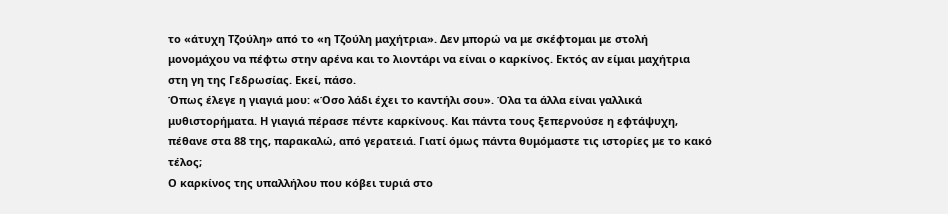το «άτυχη Τζούλη» από το «η Τζούλη μαχήτρια». Δεν μπορώ να με σκέφτομαι με στολή μονομάχου να πέφτω στην αρένα και το λιοντάρι να είναι ο καρκίνος. Εκτός αν είμαι μαχήτρια στη γη της Γεδρωσίας. Εκεί, πάσο.
Όπως έλεγε η γιαγιά μου: «Όσο λάδι έχει το καντήλι σου». Όλα τα άλλα είναι γαλλικά μυθιστορήματα. Η γιαγιά πέρασε πέντε καρκίνους. Και πάντα τους ξεπερνούσε η εφτάψυχη, πέθανε στα 88 της, παρακαλώ, από γερατειά. Γιατί όμως πάντα θυμόμαστε τις ιστορίες με το κακό τέλος;
Ο καρκίνος της υπαλλήλου που κόβει τυριά στο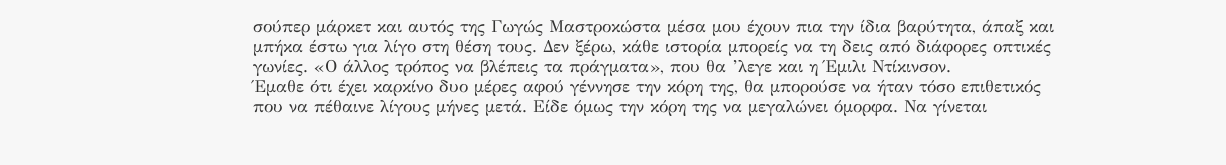σούπερ μάρκετ και αυτός της Γωγώς Μαστροκώστα μέσα μου έχουν πια την ίδια βαρύτητα, άπαξ και μπήκα έστω για λίγο στη θέση τους. Δεν ξέρω, κάθε ιστορία μπορείς να τη δεις από διάφορες οπτικές γωνίες. «Ο άλλος τρόπος να βλέπεις τα πράγματα», που θα ’λεγε και η Έμιλι Ντίκινσον.
Έμαθε ότι έχει καρκίνο δυο μέρες αφού γέννησε την κόρη της, θα μπορούσε να ήταν τόσο επιθετικός που να πέθαινε λίγους μήνες μετά. Είδε όμως την κόρη της να μεγαλώνει όμορφα. Να γίνεται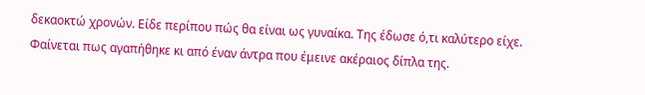δεκαοκτώ χρονών. Είδε περίπου πώς θα είναι ως γυναίκα. Της έδωσε ό,τι καλύτερο είχε. Φαίνεται πως αγαπήθηκε κι από έναν άντρα που έμεινε ακέραιος δίπλα της.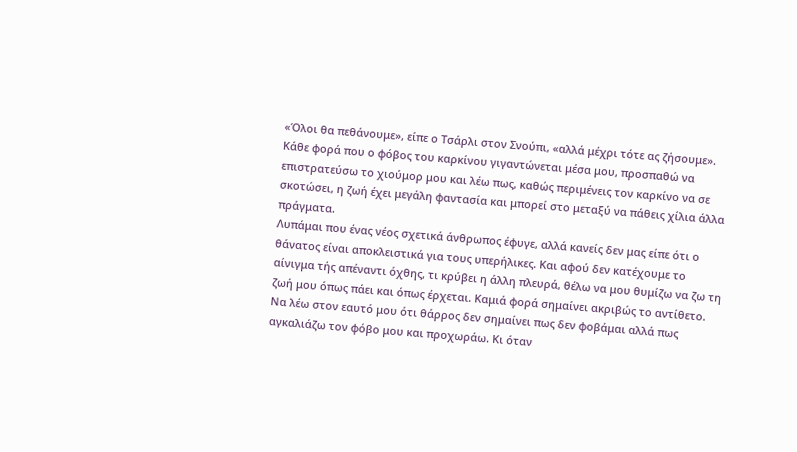«Όλοι θα πεθάνουμε», είπε ο Τσάρλι στον Σνούπι, «αλλά μέχρι τότε ας ζήσουμε».
Κάθε φορά που ο φόβος του καρκίνου γιγαντώνεται μέσα μου, προσπαθώ να επιστρατεύσω το χιούμορ μου και λέω πως, καθώς περιμένεις τον καρκίνο να σε σκοτώσει, η ζωή έχει μεγάλη φαντασία και μπορεί στο μεταξύ να πάθεις χίλια άλλα πράγματα.
Λυπάμαι που ένας νέος σχετικά άνθρωπος έφυγε, αλλά κανείς δεν μας είπε ότι ο θάνατος είναι αποκλειστικά για τους υπερήλικες. Και αφού δεν κατέχουμε το αίνιγμα τής απέναντι όχθης, τι κρύβει η άλλη πλευρά, θέλω να μου θυμίζω να ζω τη ζωή μου όπως πάει και όπως έρχεται. Καμιά φορά σημαίνει ακριβώς το αντίθετο.
Να λέω στον εαυτό μου ότι θάρρος δεν σημαίνει πως δεν φοβάμαι αλλά πως αγκαλιάζω τον φόβο μου και προχωράω. Κι όταν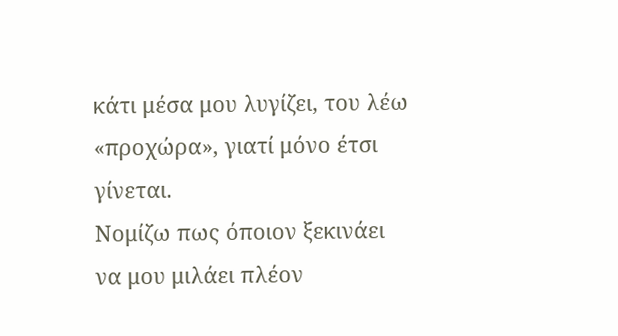κάτι μέσα μου λυγίζει, του λέω «προχώρα», γιατί μόνο έτσι γίνεται.
Νομίζω πως όποιον ξεκινάει να μου μιλάει πλέον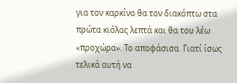για τον καρκίνο θα τον διακόπτω στα πρώτα κιόλας λεπτά και θα του λέω «προχώρα». Το αποφάσισα. Γιατί ίσως τελικά αυτή να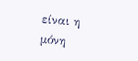είναι η μόνη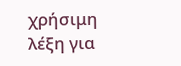χρήσιμη λέξη για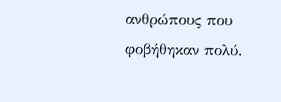ανθρώπους που φοβήθηκαν πολύ.